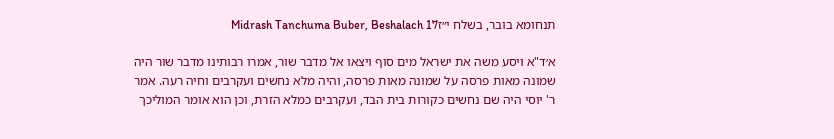תנחומא בובר, בשלח י״זMidrash Tanchuma Buber, Beshalach 17

א׳ד"א ויסע משה את ישראל מים סוף ויצאו אל מדבר שור, אמרו רבותינו מדבר שור היה שמונה מאות פרסה על שמונה מאות פרסה, והיה מלא נחשים ועקרבים וחיה רעה. אמר ר' יוסי היה שם נחשים כקורות בית הבד, ועקרבים כמלא הזרת, וכן הוא אומר המוליכך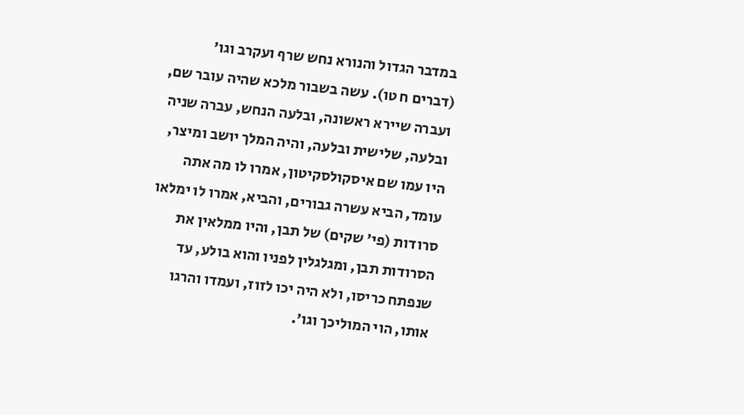במדבר הגדול והנורא נחש שרף ועקרב וגו' (דברים ח טו). עשה בשבור מלכא שהיה עובר שם, ועברה שיירא ראשונה, ובלעה הנחש, עברה שניה ובלעה, שלישית ובלעה, והיה המלך יושב ומיצר, היו עמו שם איסקולסקיטון, אמרו לו מה אתה עומד, הביא עשרה גבורים, והביא, אמרו לו ימלאו סרודות (פי' שקים) של תבן, והיו ממלאין את הסרודות תבן, ומגלגלין לפניו והוא בולע, עד שנפתח כריסו, ולא היה יכו לזוז, ועמדו והרגו אותו, הוי המוליכך וגו'.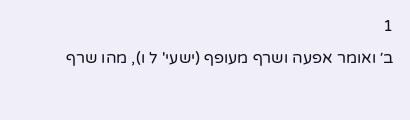1
ב׳ ואומר אפעה ושרף מעופף (ישעי' ל ו), מהו שרף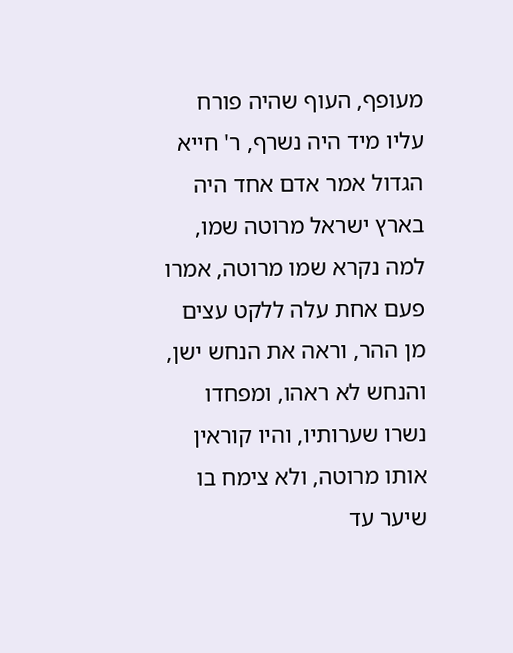מעופף, העוף שהיה פורח עליו מיד היה נשרף, ר' חייא הגדול אמר אדם אחד היה בארץ ישראל מרוטה שמו, למה נקרא שמו מרוטה, אמרו פעם אחת עלה ללקט עצים מן ההר, וראה את הנחש ישן, והנחש לא ראהו, ומפחדו נשרו שערותיו, והיו קוראין אותו מרוטה, ולא צימח בו שיער עד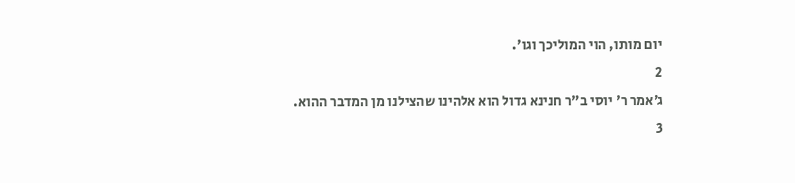יום מותו, הוי המוליכך וגו'.
2
ג׳אמר ר' יוסי ב"ר חנינא גדול הוא אלהינו שהצילנו מן המדבר ההוא.
3